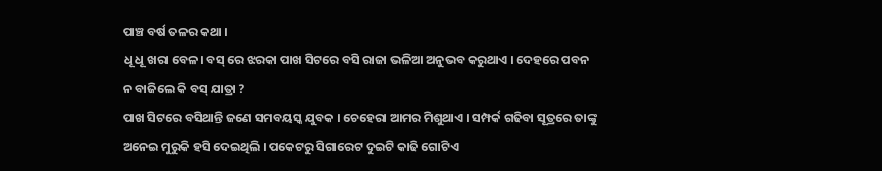ପାଞ୍ଚ ବର୍ଷ ତଳର କଥା ।
ଧୂ ଧୂ ଖରା ବେଳ। ବସ୍ ରେ ଝରକା ପାଖ ସିଟରେ ବସି ରାଜା ଭଳିଆ ଅନୁଭବ କରୁଥାଏ । ଦେହରେ ପବନ ନ ବାଜିଲେ କି ବସ୍ ଯାତ୍ରା ?
ପାଖ ସିଟରେ ବସିଥାନ୍ତି ଜଣେ ସମବୟସ୍କ ଯୁବକ । ଚେହେରା ଆମର ମିଶୁଥାଏ । ସମ୍ପର୍କ ଗଢିବା ସୂତ୍ରରେ ତାଙ୍କୁ ଅନେଇ ମୁରୁକି ହସି ଦେଇଥିଲି । ପକେଟରୁ ସିଗାରେଟ ଦୁଇଟି କାଢି ଗୋଟିଏ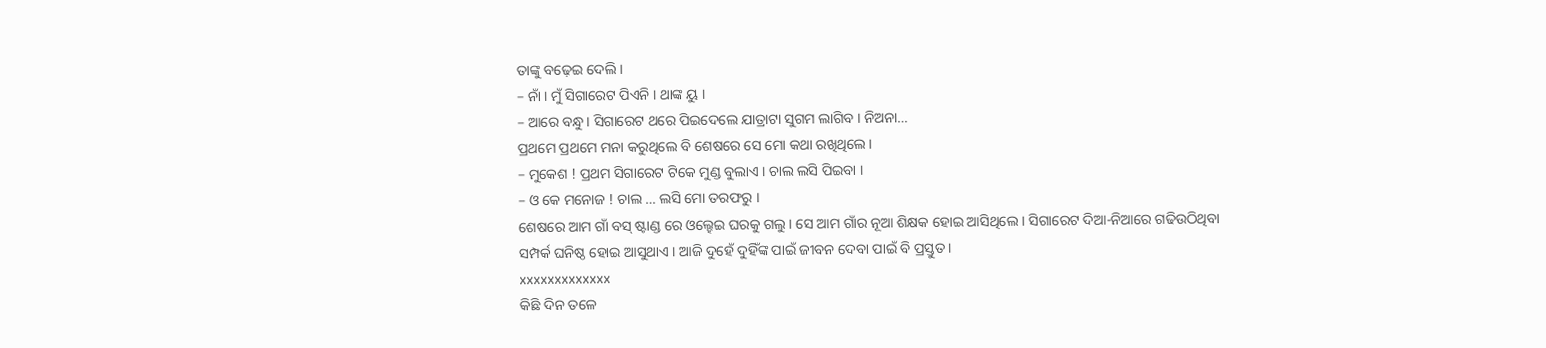ତାଙ୍କୁ ବଢ଼େଇ ଦେଲି ।
– ନାଁ । ମୁଁ ସିଗାରେଟ ପିଏନି । ଥାଙ୍କ ୟୁ ।
– ଆରେ ବନ୍ଧୁ । ସିଗାରେଟ ଥରେ ପିଇଦେଲେ ଯାତ୍ରାଟା ସୁଗମ ଲାଗିବ । ନିଅନା…
ପ୍ରଥମେ ପ୍ରଥମେ ମନା କରୁଥିଲେ ବି ଶେଷରେ ସେ ମୋ କଥା ରଖିଥିଲେ ।
– ମୁକେଶ ! ପ୍ରଥମ ସିଗାରେଟ ଟିକେ ମୁଣ୍ଡ ବୁଲାଏ । ଚାଲ ଲସି ପିଇବା ।
– ଓ କେ ମନୋଜ ! ଚାଲ … ଲସି ମୋ ତରଫରୁ ।
ଶେଷରେ ଆମ ଗାଁ ବସ୍ ଷ୍ଟାଣ୍ଡ ରେ ଓଲ୍ହେଇ ଘରକୁ ଗଲୁ । ସେ ଆମ ଗାଁର ନୂଆ ଶିକ୍ଷକ ହୋଇ ଆସିଥିଲେ । ସିଗାରେଟ ଦିଆ-ନିଆରେ ଗଢିଉଠିଥିବା ସମ୍ପର୍କ ଘନିଷ୍ଠ ହୋଇ ଆସୁଥାଏ । ଆଜି ଦୁହେଁ ଦୁହିଁଙ୍କ ପାଇଁ ଜୀବନ ଦେବା ପାଇଁ ବି ପ୍ରସ୍ତୁତ ।
xxxxxxxxxxxxx
କିଛି ଦିନ ତଳେ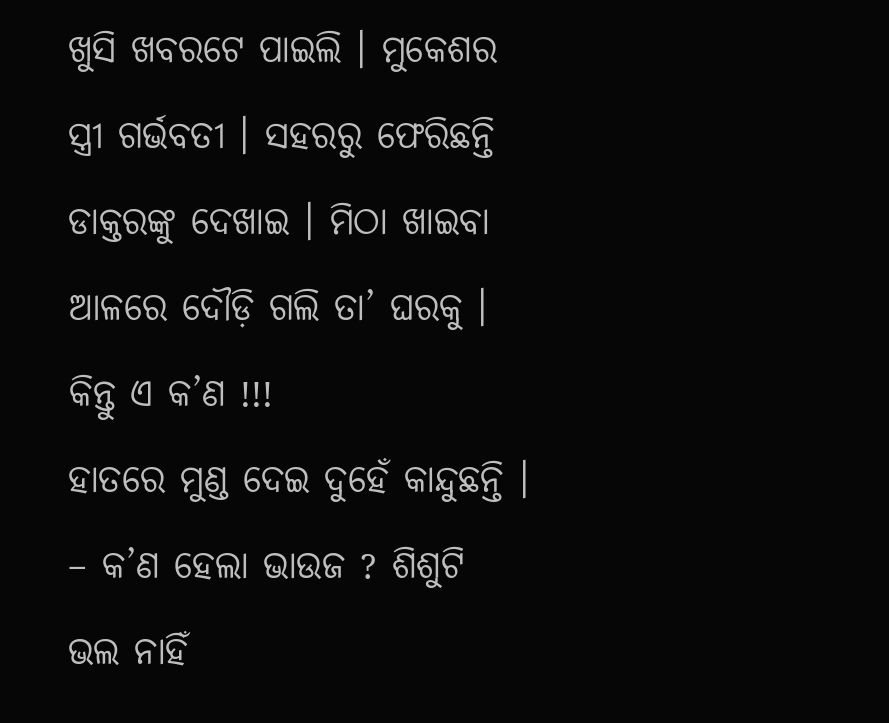ଖୁସି ଖବରଟେ ପାଇଲି । ମୁକେଶର ସ୍ତ୍ରୀ ଗର୍ଭବତୀ । ସହରରୁ ଫେରିଛନ୍ତି ଡାକ୍ତରଙ୍କୁ ଦେଖାଇ । ମିଠା ଖାଇବା ଆଳରେ ଦୌଡ଼ି ଗଲି ତା’ ଘରକୁ ।
କିନ୍ତୁ ଏ କ’ଣ !!!
ହାତରେ ମୁଣ୍ଡ ଦେଇ ଦୁହେଁ କାନ୍ଦୁଛନ୍ତି ।
– କ’ଣ ହେଲା ଭାଉଜ ? ଶିଶୁଟି ଭଲ ନାହିଁ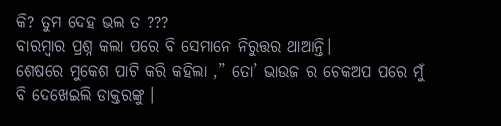କି? ତୁମ ଦେହ ଭଲ ତ ???
ବାରମ୍ବାର ପ୍ରଶ୍ନ କଲା ପରେ ବି ସେମାନେ ନିରୁତ୍ତର ଥାଆନ୍ତି।
ଶେଷରେ ମୁକେଶ ପାଟି କରି କହିଲା ,” ତୋ’ ଭାଉଜ ର ଚେକଅପ ପରେ ମୁଁ ବି ଦେଖେଇଲି ଡାକ୍ତରଙ୍କୁ ।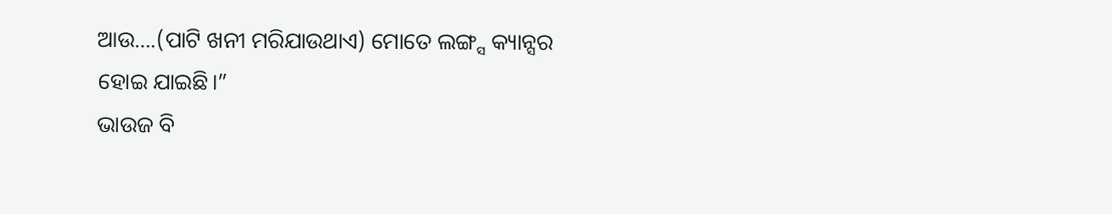ଆଉ….(ପାଟି ଖନୀ ମରିଯାଉଥାଏ) ମୋତେ ଲଙ୍ଗ୍ସ କ୍ୟାନ୍ସର ହୋଇ ଯାଇଛି।”
ଭାଉଜ ବି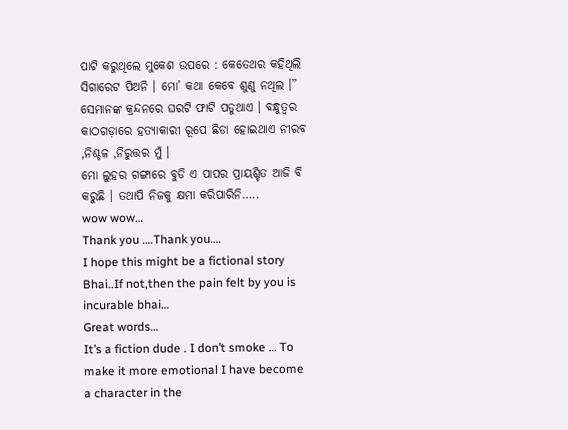ପାଟି କରୁଥିଲେ ମୁକେଶ ଉପରେ : କେତେଥର କହିଥିଲି ସିଗାରେଟ ପିଅନି । ମୋ’ କଥା କେବେ ଶୁଣୁ ନଥିଲ ।”
ସେମାନଙ୍କ କ୍ରନ୍ଦନରେ ଘରଟି ଫାଟି ପଡୁଥାଏ । ବନ୍ଧୁତ୍ୱର କାଠଗଡ଼ାରେ ହତ୍ୟାକାରୀ ରୂପେ ଛିଡା ହୋଇଥାଏ ନୀରବ ,ନିଶ୍ଚଳ ,ନିରୁତ୍ତର ମୁଁ ।
ମୋ ଲୁହର ଗଙ୍ଗାରେ ବୁଡି ଏ ପାପର ପ୍ରାୟଶ୍ଚିତ ଆଜି ବି କରୁଛି । ତଥାପି ନିଜକୁ କ୍ଷମା କରିପାରିନି…..
wow wow…
Thank you ….Thank you….
I hope this might be a fictional story Bhai..If not,then the pain felt by you is incurable bhai…
Great words…
It’s a fiction dude . I don’t smoke … To make it more emotional I have become a character in the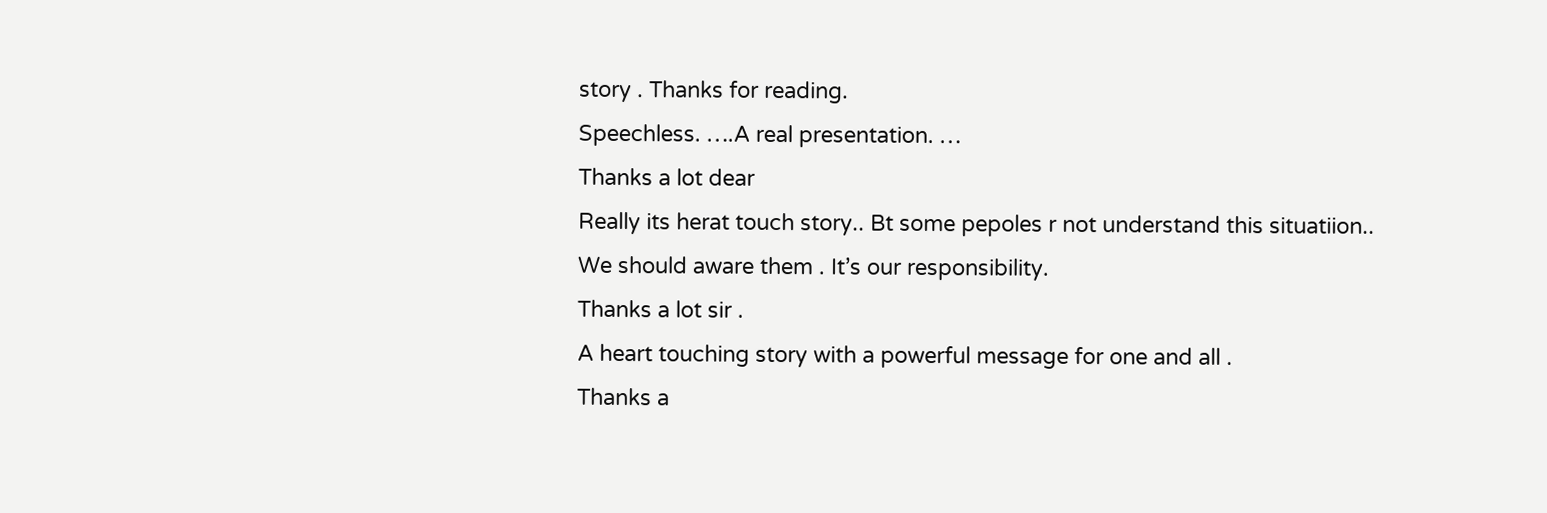story . Thanks for reading.
Speechless. ….A real presentation. …
Thanks a lot dear
Really its herat touch story.. Bt some pepoles r not understand this situatiion..
We should aware them . It’s our responsibility.
Thanks a lot sir .
A heart touching story with a powerful message for one and all .
Thanks a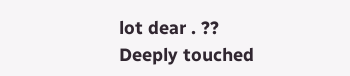lot dear . ??
Deeply touched